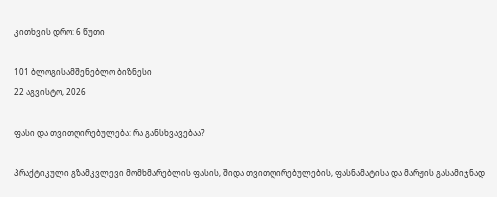კითხვის დრო: 6 წუთი

101 ბლოგისამშენებლო ბიზნესი
22 აგვისტო, 2026

ფასი და თვითღირებულება: რა განსხვავებაა?

პრაქტიკული გზამკვლევი მომხმარებლის ფასის, შიდა თვითღირებულების, ფასნამატისა და მარჟის გასამიჯნად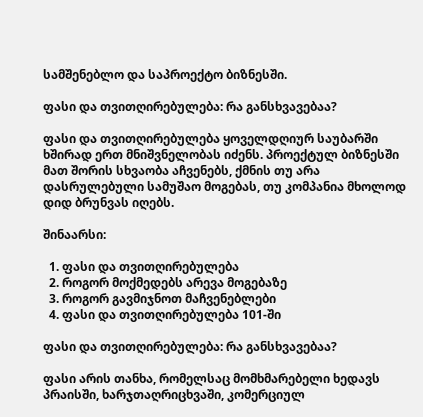სამშენებლო და საპროექტო ბიზნესში.

ფასი და თვითღირებულება: რა განსხვავებაა?

ფასი და თვითღირებულება ყოველდღიურ საუბარში ხშირად ერთ მნიშვნელობას იძენს. პროექტულ ბიზნესში მათ შორის სხვაობა აჩვენებს, ქმნის თუ არა დასრულებული სამუშაო მოგებას, თუ კომპანია მხოლოდ დიდ ბრუნვას იღებს.

შინაარსი:

  1. ფასი და თვითღირებულება
  2. როგორ მოქმედებს არევა მოგებაზე
  3. როგორ გავმიჯნოთ მაჩვენებლები
  4. ფასი და თვითღირებულება 101-ში

ფასი და თვითღირებულება: რა განსხვავებაა?

ფასი არის თანხა, რომელსაც მომხმარებელი ხედავს პრაისში, ხარჯთაღრიცხვაში, კომერციულ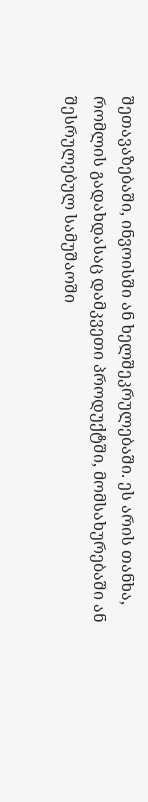შეთავაზებაში, ინვოისში ან ხელშეკრულებაში. ეს არის თანხა, რომლის გადახდასაც დამკვეთი პროდუქტში, მომსახურებაში ან შესრულებულ სამუშაოში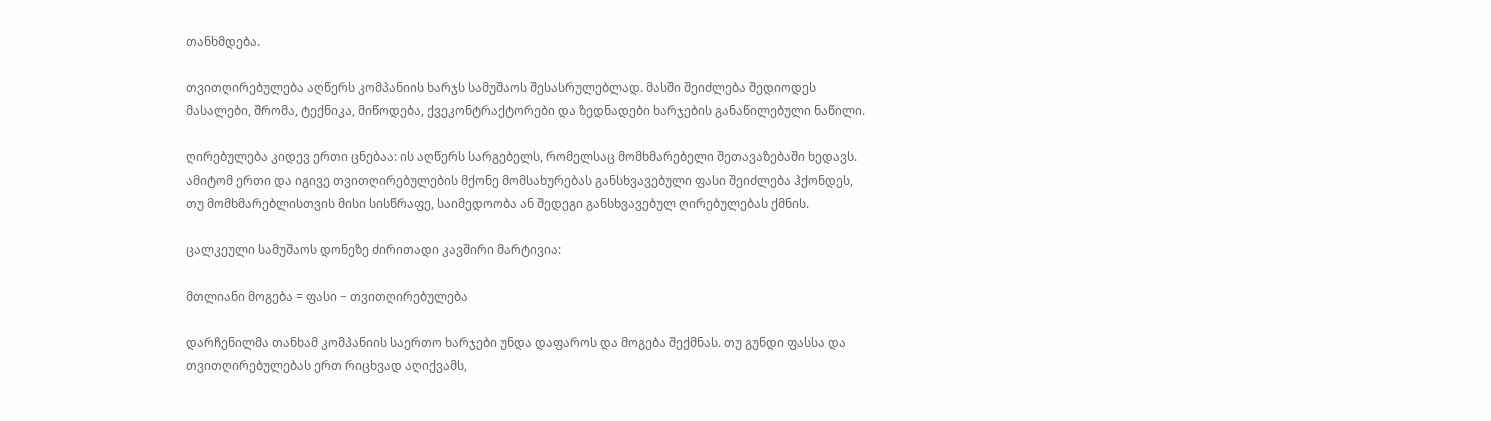თანხმდება.

თვითღირებულება აღწერს კომპანიის ხარჯს სამუშაოს შესასრულებლად. მასში შეიძლება შედიოდეს მასალები, შრომა, ტექნიკა, მიწოდება, ქვეკონტრაქტორები და ზედნადები ხარჯების განაწილებული ნაწილი.

ღირებულება კიდევ ერთი ცნებაა: ის აღწერს სარგებელს, რომელსაც მომხმარებელი შეთავაზებაში ხედავს. ამიტომ ერთი და იგივე თვითღირებულების მქონე მომსახურებას განსხვავებული ფასი შეიძლება ჰქონდეს, თუ მომხმარებლისთვის მისი სისწრაფე, საიმედოობა ან შედეგი განსხვავებულ ღირებულებას ქმნის.

ცალკეული სამუშაოს დონეზე ძირითადი კავშირი მარტივია:

მთლიანი მოგება = ფასი − თვითღირებულება

დარჩენილმა თანხამ კომპანიის საერთო ხარჯები უნდა დაფაროს და მოგება შექმნას. თუ გუნდი ფასსა და თვითღირებულებას ერთ რიცხვად აღიქვამს,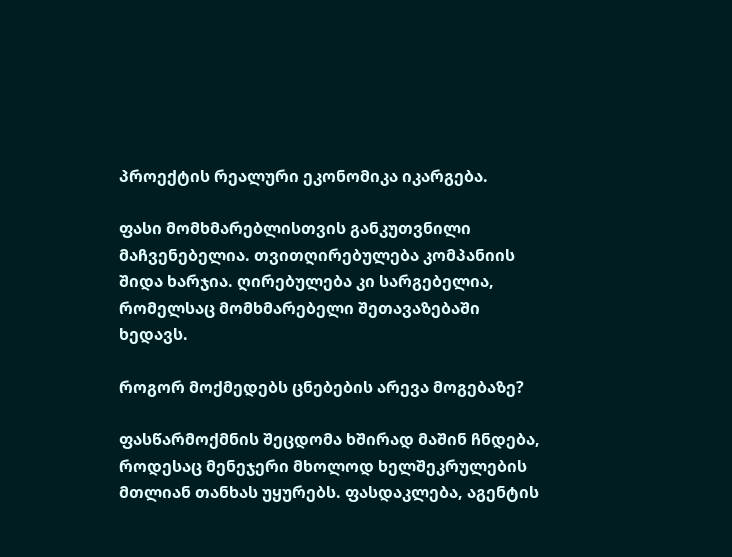პროექტის რეალური ეკონომიკა იკარგება.

ფასი მომხმარებლისთვის განკუთვნილი მაჩვენებელია. თვითღირებულება კომპანიის შიდა ხარჯია. ღირებულება კი სარგებელია, რომელსაც მომხმარებელი შეთავაზებაში ხედავს.

როგორ მოქმედებს ცნებების არევა მოგებაზე?

ფასწარმოქმნის შეცდომა ხშირად მაშინ ჩნდება, როდესაც მენეჯერი მხოლოდ ხელშეკრულების მთლიან თანხას უყურებს. ფასდაკლება, აგენტის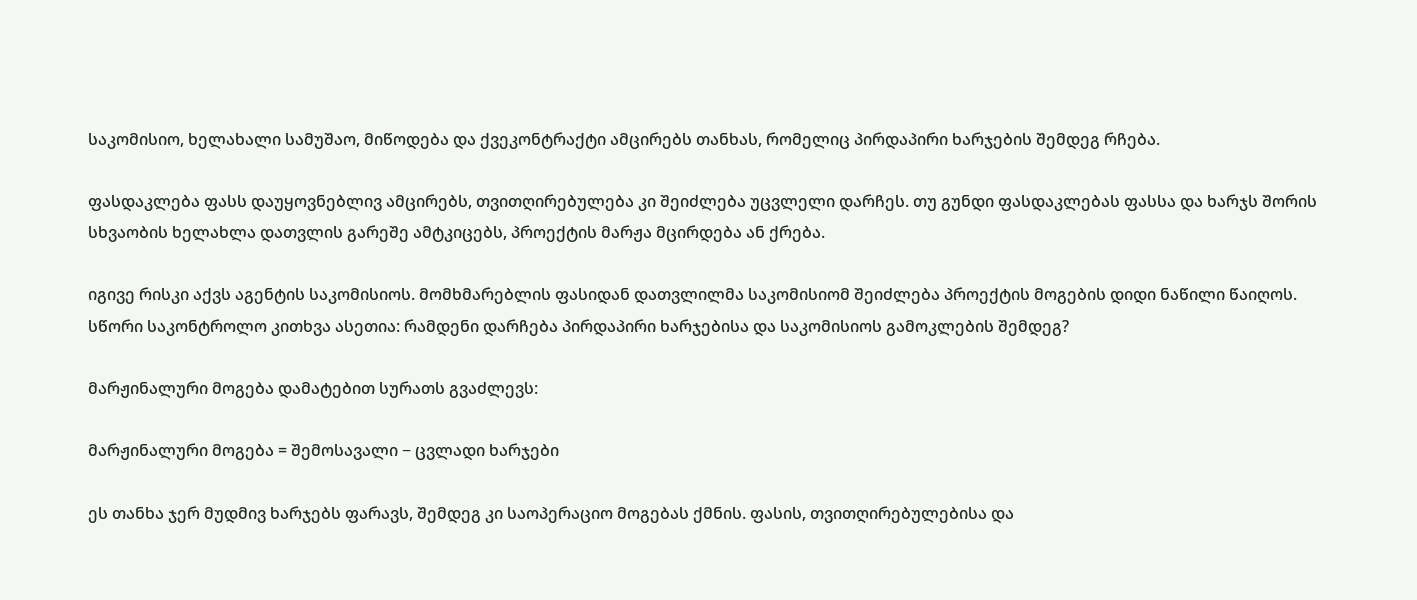საკომისიო, ხელახალი სამუშაო, მიწოდება და ქვეკონტრაქტი ამცირებს თანხას, რომელიც პირდაპირი ხარჯების შემდეგ რჩება.

ფასდაკლება ფასს დაუყოვნებლივ ამცირებს, თვითღირებულება კი შეიძლება უცვლელი დარჩეს. თუ გუნდი ფასდაკლებას ფასსა და ხარჯს შორის სხვაობის ხელახლა დათვლის გარეშე ამტკიცებს, პროექტის მარჟა მცირდება ან ქრება.

იგივე რისკი აქვს აგენტის საკომისიოს. მომხმარებლის ფასიდან დათვლილმა საკომისიომ შეიძლება პროექტის მოგების დიდი ნაწილი წაიღოს. სწორი საკონტროლო კითხვა ასეთია: რამდენი დარჩება პირდაპირი ხარჯებისა და საკომისიოს გამოკლების შემდეგ?

მარჟინალური მოგება დამატებით სურათს გვაძლევს:

მარჟინალური მოგება = შემოსავალი − ცვლადი ხარჯები

ეს თანხა ჯერ მუდმივ ხარჯებს ფარავს, შემდეგ კი საოპერაციო მოგებას ქმნის. ფასის, თვითღირებულებისა და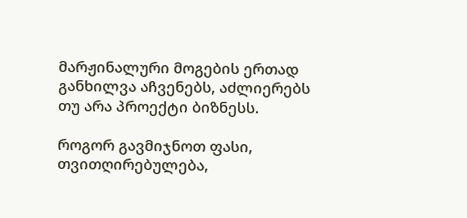მარჟინალური მოგების ერთად განხილვა აჩვენებს, აძლიერებს თუ არა პროექტი ბიზნესს.

როგორ გავმიჯნოთ ფასი, თვითღირებულება,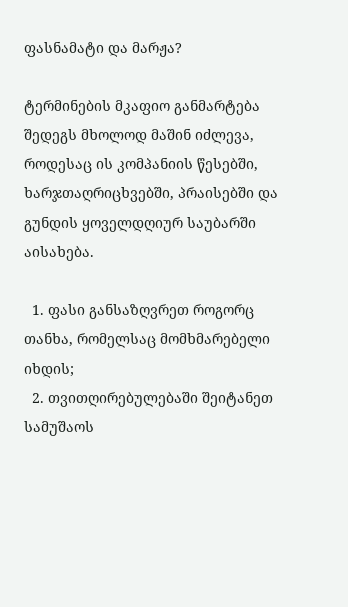ფასნამატი და მარჟა?

ტერმინების მკაფიო განმარტება შედეგს მხოლოდ მაშინ იძლევა, როდესაც ის კომპანიის წესებში, ხარჯთაღრიცხვებში, პრაისებში და გუნდის ყოველდღიურ საუბარში აისახება.

  1. ფასი განსაზღვრეთ როგორც თანხა, რომელსაც მომხმარებელი იხდის;
  2. თვითღირებულებაში შეიტანეთ სამუშაოს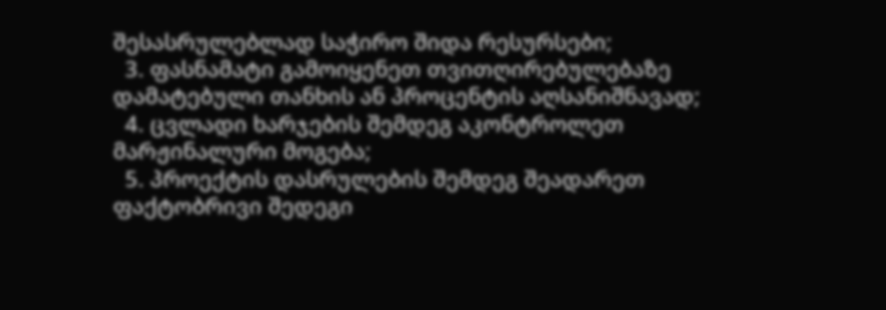შესასრულებლად საჭირო შიდა რესურსები;
  3. ფასნამატი გამოიყენეთ თვითღირებულებაზე დამატებული თანხის ან პროცენტის აღსანიშნავად;
  4. ცვლადი ხარჯების შემდეგ აკონტროლეთ მარჟინალური მოგება;
  5. პროექტის დასრულების შემდეგ შეადარეთ ფაქტობრივი შედეგი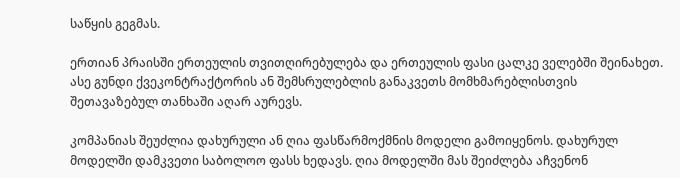საწყის გეგმას.

ერთიან პრაისში ერთეულის თვითღირებულება და ერთეულის ფასი ცალკე ველებში შეინახეთ. ასე გუნდი ქვეკონტრაქტორის ან შემსრულებლის განაკვეთს მომხმარებლისთვის შეთავაზებულ თანხაში აღარ აურევს.

კომპანიას შეუძლია დახურული ან ღია ფასწარმოქმნის მოდელი გამოიყენოს. დახურულ მოდელში დამკვეთი საბოლოო ფასს ხედავს. ღია მოდელში მას შეიძლება აჩვენონ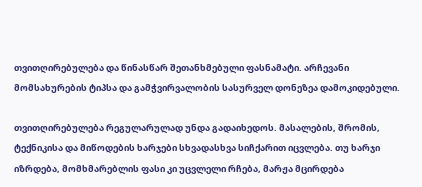თვითღირებულება და წინასწარ შეთანხმებული ფასნამატი. არჩევანი მომსახურების ტიპსა და გამჭვირვალობის სასურველ დონეზეა დამოკიდებული.

თვითღირებულება რეგულარულად უნდა გადაიხედოს. მასალების, შრომის, ტექნიკისა და მიწოდების ხარჯები სხვადასხვა სიჩქარით იცვლება. თუ ხარჯი იზრდება, მომხმარებლის ფასი კი უცვლელი რჩება, მარჟა მცირდება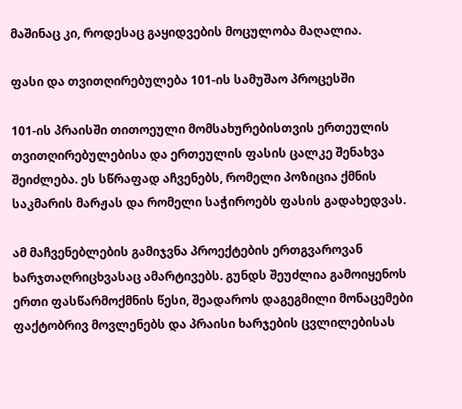მაშინაც კი, როდესაც გაყიდვების მოცულობა მაღალია.

ფასი და თვითღირებულება 101-ის სამუშაო პროცესში

101-ის პრაისში თითოეული მომსახურებისთვის ერთეულის თვითღირებულებისა და ერთეულის ფასის ცალკე შენახვა შეიძლება. ეს სწრაფად აჩვენებს, რომელი პოზიცია ქმნის საკმარის მარჟას და რომელი საჭიროებს ფასის გადახედვას.

ამ მაჩვენებლების გამიჯვნა პროექტების ერთგვაროვან ხარჯთაღრიცხვასაც ამარტივებს. გუნდს შეუძლია გამოიყენოს ერთი ფასწარმოქმნის წესი, შეადაროს დაგეგმილი მონაცემები ფაქტობრივ მოვლენებს და პრაისი ხარჯების ცვლილებისას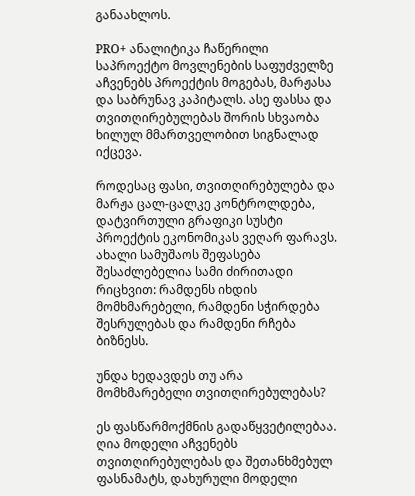განაახლოს.

PRO+ ანალიტიკა ჩაწერილი საპროექტო მოვლენების საფუძველზე აჩვენებს პროექტის მოგებას, მარჟასა და საბრუნავ კაპიტალს. ასე ფასსა და თვითღირებულებას შორის სხვაობა ხილულ მმართველობით სიგნალად იქცევა.

როდესაც ფასი, თვითღირებულება და მარჟა ცალ-ცალკე კონტროლდება, დატვირთული გრაფიკი სუსტი პროექტის ეკონომიკას ვეღარ ფარავს. ახალი სამუშაოს შეფასება შესაძლებელია სამი ძირითადი რიცხვით: რამდენს იხდის მომხმარებელი, რამდენი სჭირდება შესრულებას და რამდენი რჩება ბიზნესს.

უნდა ხედავდეს თუ არა მომხმარებელი თვითღირებულებას?

ეს ფასწარმოქმნის გადაწყვეტილებაა. ღია მოდელი აჩვენებს თვითღირებულებას და შეთანხმებულ ფასნამატს, დახურული მოდელი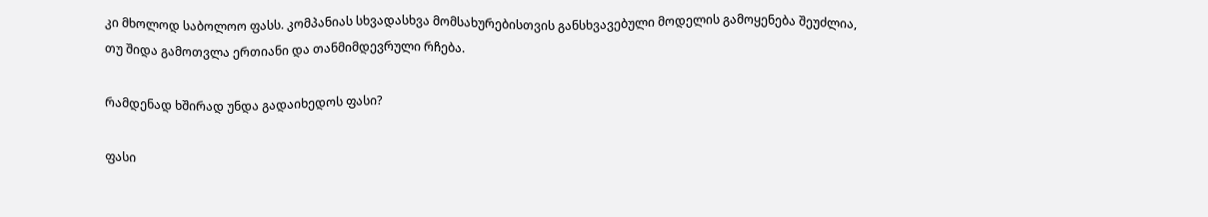კი მხოლოდ საბოლოო ფასს. კომპანიას სხვადასხვა მომსახურებისთვის განსხვავებული მოდელის გამოყენება შეუძლია, თუ შიდა გამოთვლა ერთიანი და თანმიმდევრული რჩება.

რამდენად ხშირად უნდა გადაიხედოს ფასი?

ფასი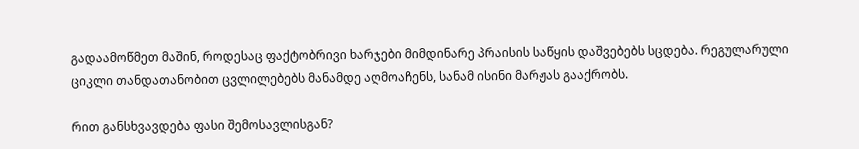გადაამოწმეთ მაშინ, როდესაც ფაქტობრივი ხარჯები მიმდინარე პრაისის საწყის დაშვებებს სცდება. რეგულარული ციკლი თანდათანობით ცვლილებებს მანამდე აღმოაჩენს, სანამ ისინი მარჟას გააქრობს.

რით განსხვავდება ფასი შემოსავლისგან?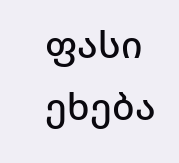ფასი ეხება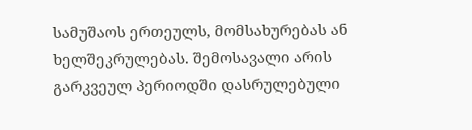სამუშაოს ერთეულს, მომსახურებას ან ხელშეკრულებას. შემოსავალი არის გარკვეულ პერიოდში დასრულებული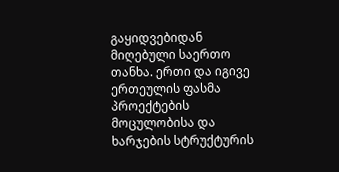გაყიდვებიდან მიღებული საერთო თანხა. ერთი და იგივე ერთეულის ფასმა პროექტების მოცულობისა და ხარჯების სტრუქტურის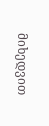მიხედვით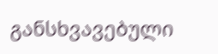განსხვავებული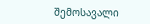შემოსავალი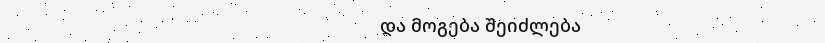და მოგება შეიძლება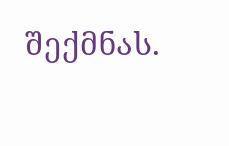შექმნას.